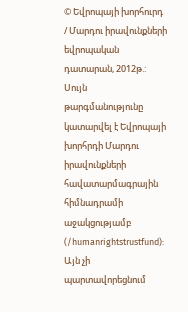© Եվրոպայի խորհուրդ / Մարդու իրավունքների եվրոպական դատարան, 2012թ.:
Սույն թարգմանությունը կատարվել է Եվրոպայի խորհրդի Մարդու իրավունքների հավատարմագրային հիմնադրամի աջակցությամբ (/humanrightstrustfund): Այն չի պարտավորեցնում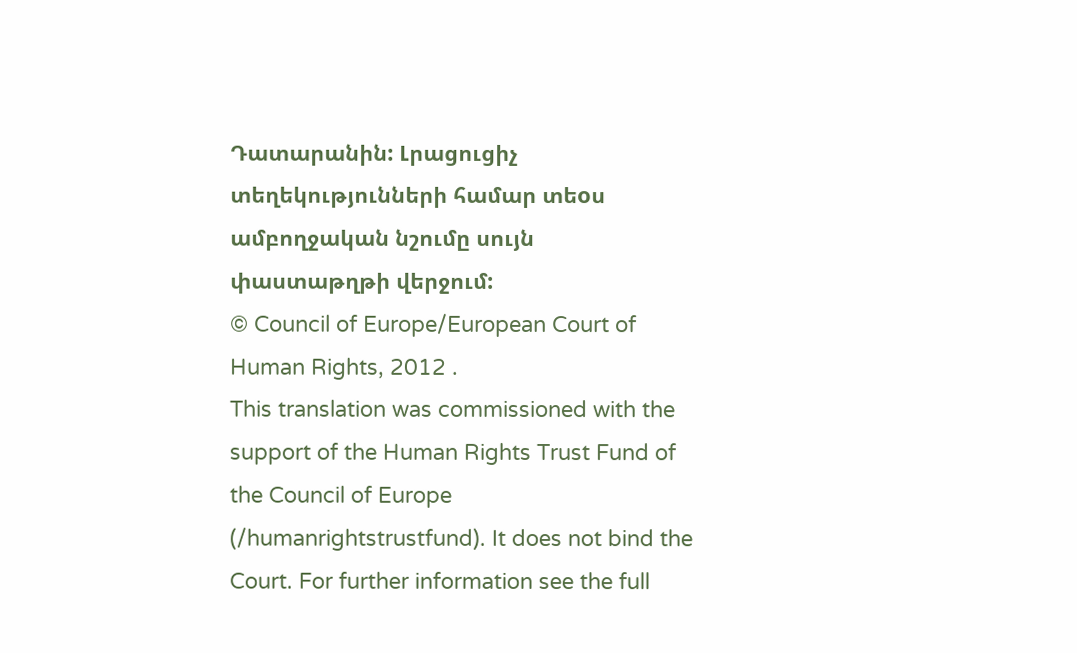Դատարանին: Լրացուցիչ տեղեկությունների համար տեoս ամբողջական նշումը սույն փաստաթղթի վերջում:
© Council of Europe/European Court of Human Rights, 2012 .
This translation was commissioned with the support of the Human Rights Trust Fund of the Council of Europe (/humanrightstrustfund). It does not bind the Court. For further information see the full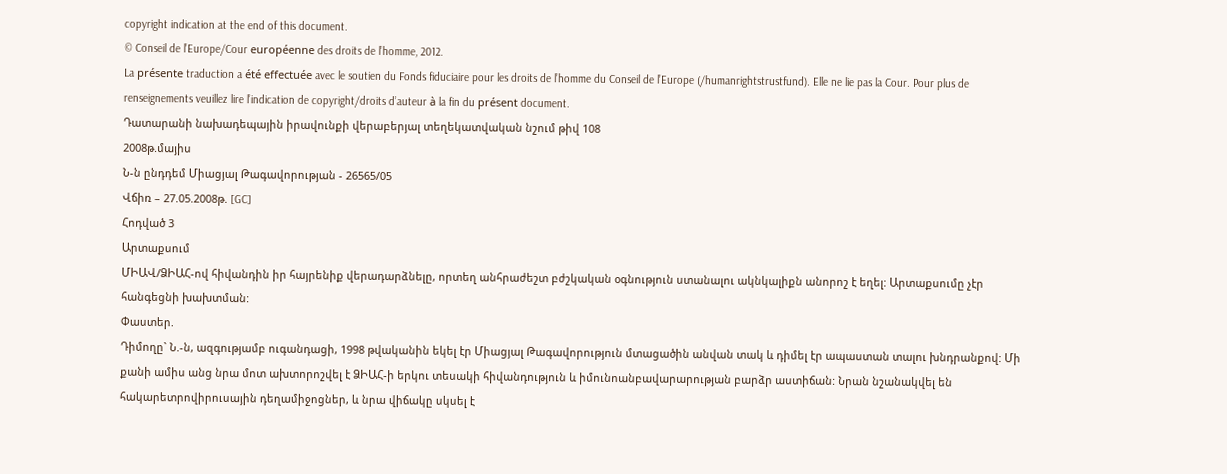copyright indication at the end of this document.
© Conseil de l’Europe/Cour européenne des droits de l’homme, 2012.
La présente traduction a été effectuée avec le soutien du Fonds fiduciaire pour les droits de l’homme du Conseil de l’Europe (/humanrightstrustfund). Elle ne lie pas la Cour. Pour plus de renseignements veuillez lire l’indication de copyright/droits d’auteur à la fin du présent document.
Դատարանի նախադեպային իրավունքի վերաբերյալ տեղեկատվական նշում թիվ 108
2008թ.մայիս
Ն-ն ընդդեմ Միացյալ Թագավորության - 26565/05
Վճիռ – 27.05.2008թ. [GC]
Հոդված 3
Արտաքսում
ՄԻԱՎ/ՁԻԱՀ-ով հիվանդին իր հայրենիք վերադարձնելը, որտեղ անհրաժեշտ բժշկական օգնություն ստանալու ակնկալիքն անորոշ է եղել: Արտաքսումը չէր հանգեցնի խախտման:
Փաստեր.
Դիմողը` Ն.-ն, ազգությամբ ուգանդացի, 1998 թվականին եկել էր Միացյալ Թագավորություն մտացածին անվան տակ և դիմել էր ապաստան տալու խնդրանքով: Մի քանի ամիս անց նրա մոտ ախտորոշվել է ՁԻԱՀ-ի երկու տեսակի հիվանդություն և իմունոանբավարարության բարձր աստիճան: Նրան նշանակվել են հակարետրովիրուսային դեղամիջոցներ, և նրա վիճակը սկսել է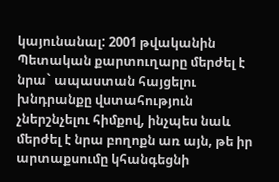կայունանալ: 2001 թվականին Պետական քարտուղարը մերժել է նրա` ապաստան հայցելու խնդրանքը վստահություն չներշնչելու հիմքով, ինչպես նաև մերժել է նրա բողոքն առ այն, թե իր արտաքսումը կհանգեցնի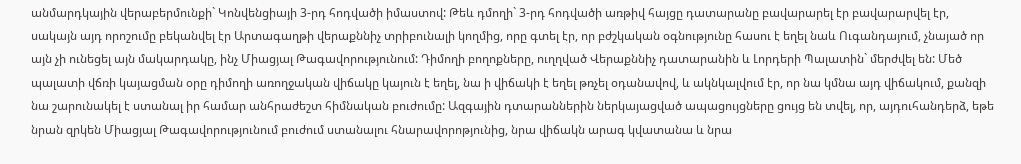անմարդկային վերաբերմունքի` Կոնվենցիայի 3-րդ հոդվածի իմաստով: Թեև դմողի` 3-րդ հոդվածի առթիվ հայցը դատարանը բավարարել էր բավարարվել էր, սակայն այդ որոշումը բեկանվել էր Արտագաղթի վերաքննիչ տրիբունալի կողմից, որը գտել էր, որ բժշկական օգնությունը հասու է եղել նաև Ուգանդայում, չնայած որ այն չի ունեցել այն մակարդակը, ինչ Միացյալ Թագավորությունում: Դիմողի բողոքները, ուղղված Վերաքննիչ դատարանին և Լորդերի Պալատին` մերժվել են: Մեծ պալատի վճռի կայացման օրը դիմողի առողջական վիճակը կայուն է եղել, նա ի վիճակի է եղել թռչել օդանավով, և ակնկալվում էր, որ նա կմնա այդ վիճակում, քանզի նա շարունակել է ստանալ իր համար անհրաժեշտ հիմնական բուժումը: Ազգային դտարաններին ներկայացված ապացույցները ցույց են տվել, որ, այդուհանդերձ, եթե նրան զրկեն Միացյալ Թագավորությունում բուժում ստանալու հնարավորոթյունից, նրա վիճակն արագ կվատանա և նրա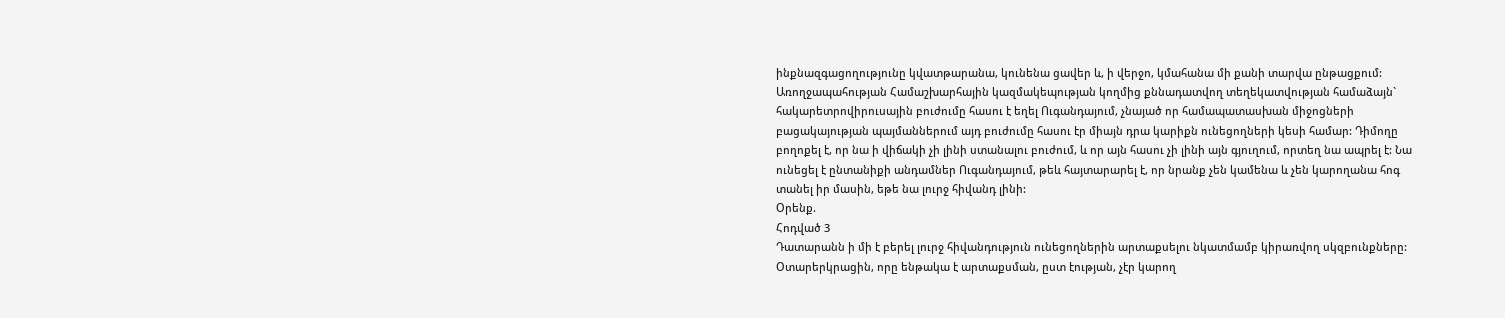ինքնազգացողությունը կվատթարանա, կունենա ցավեր և, ի վերջո, կմահանա մի քանի տարվա ընթացքում: Առողջապահության Համաշխարհային կազմակեպության կողմից քննադատվող տեղեկատվության համաձայն` հակարետրովիրուսային բուժումը հասու է եղել Ուգանդայում, չնայած որ համապատասխան միջոցների բացակայության պայմաններում այդ բուժումը հասու էր միայն դրա կարիքն ունեցողների կեսի համար: Դիմողը բողոքել է, որ նա ի վիճակի չի լինի ստանալու բուժում, և որ այն հասու չի լինի այն գյուղում, որտեղ նա ապրել է: Նա ունեցել է ընտանիքի անդամներ Ուգանդայում, թեև հայտարարել է, որ նրանք չեն կամենա և չեն կարողանա հոգ տանել իր մասին, եթե նա լուրջ հիվանդ լինի:
Օրենք.
Հոդված 3
Դատարանն ի մի է բերել լուրջ հիվանդություն ունեցողներին արտաքսելու նկատմամբ կիրառվող սկզբունքները: Օտարերկրացին, որը ենթակա է արտաքսման, ըստ էության, չէր կարող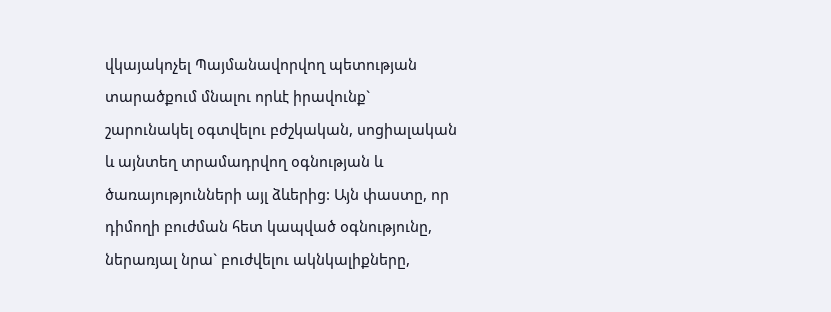վկայակոչել Պայմանավորվող պետության տարածքում մնալու որևէ իրավունք` շարունակել օգտվելու բժշկական, սոցիալական և այնտեղ տրամադրվող օգնության և ծառայությունների այլ ձևերից: Այն փաստը, որ դիմողի բուժման հետ կապված օգնությունը, ներառյալ նրա` բուժվելու ակնկալիքները,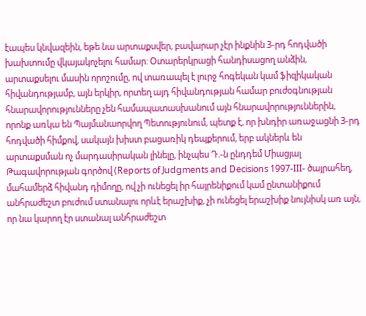էապես կնվազեին, եթե նա արտաքսվեր, բավարար չէր ինքնին 3-րդ հոդվածի խախտումը վկայակոչելու համար: Օտարերկրացի հանդիսացող անձին, արտաքսելու մասին որոշումը, ով տառապել է լուրջ հոգեկան կամ ֆիզիկական հիվանդությամբ, այն երկիր, որտեղ այդ հիվանդության համար բուժօգնության հնարավորությունները չեն համապատասխանում այն հնարավորություններին, որոնք առկա են Պայմանաորվող Պետությունում, պետք է, որ խնդիր առաջացնի 3-րդ հոդվածի հիմքով, սակայն խիստ բացառիկ դեպքերում, երբ ակներև են արտաքսման ոչ մարդասիրական լինելը, ինչպես Դ.-ն ընդդեմ Միացյալ Թագավորության գործով (Reports of Judgments and Decisions 1997-III- ծայրահեղ, մահամերձ հիվանդ դիմողը, ով չի ունեցել իր հայրենիքում կամ ընտանիքում անհրաժեշտ բուժում ստանալու որևէ երաշխիք, չի ունեցել երաշխիք նույնիսկ առ այն, որ նա կարող էր ստանալ անհրաժեշտ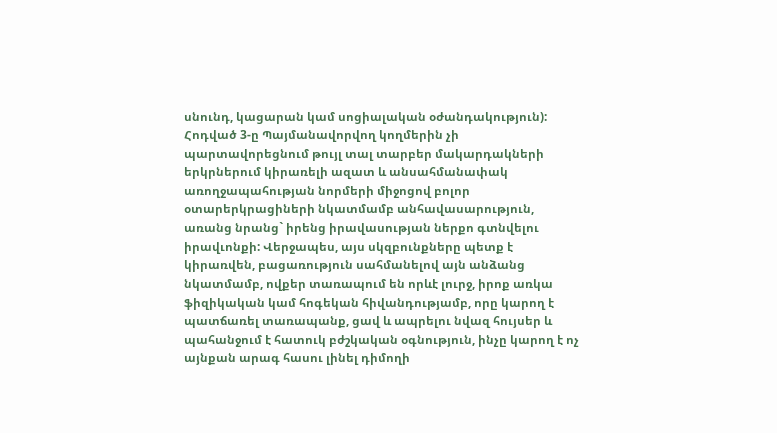սնունդ, կացարան կամ սոցիալական օժանդակություն):
Հոդված 3-ը Պայմանավորվող կողմերին չի պարտավորեցնում թույլ տալ տարբեր մակարդակների երկրներում կիրառելի ազատ և անսահմանափակ առողջապահության նորմերի միջոցով բոլոր օտարերկրացիների նկատմամբ անհավասարություն, առանց նրանց` իրենց իրավասության ներքո գտնվելու իրավւոնքի: Վերջապես, այս սկզբունքները պետք է կիրառվեն, բացառություն սահմանելով այն անձանց նկատմամբ, ովքեր տառապում են որևէ լուրջ, իրոք առկա ֆիզիկական կամ հոգեկան հիվանդությամբ, որը կարող է պատճառել տառապանք, ցավ և ապրելու նվազ հույսեր և պահանջում է հատուկ բժշկական օգնություն, ինչը կարող է ոչ այնքան արագ հասու լինել դիմողի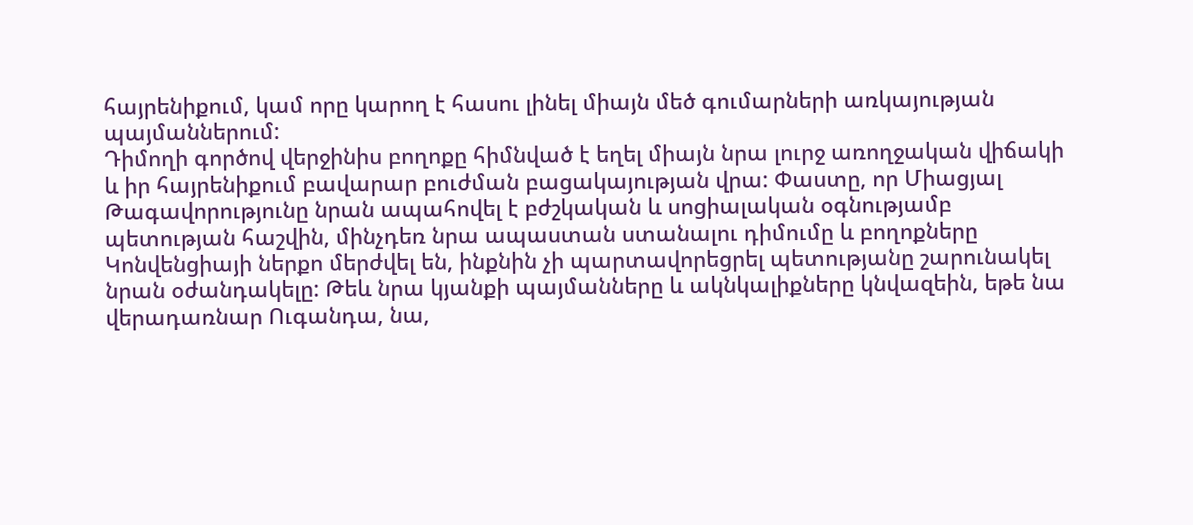հայրենիքում, կամ որը կարող է հասու լինել միայն մեծ գումարների առկայության պայմաններում:
Դիմողի գործով վերջինիս բողոքը հիմնված է եղել միայն նրա լուրջ առողջական վիճակի և իր հայրենիքում բավարար բուժման բացակայության վրա: Փաստը, որ Միացյալ Թագավորությունը նրան ապահովել է բժշկական և սոցիալական օգնությամբ պետության հաշվին, մինչդեռ նրա ապաստան ստանալու դիմումը և բողոքները Կոնվենցիայի ներքո մերժվել են, ինքնին չի պարտավորեցրել պետությանը շարունակել նրան օժանդակելը: Թեև նրա կյանքի պայմանները և ակնկալիքները կնվազեին, եթե նա վերադառնար Ուգանդա, նա,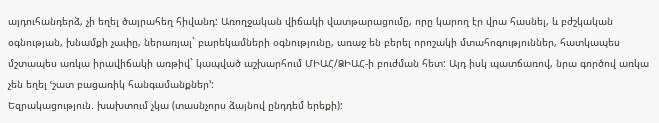այդուհանդերձ, չի եղել ծայրահեղ հիվանդ: Առողջական վիճակի վատթարացումը, որը կարող էր վրա հասնել, և բժշկական օգնության, խնամքի չափը, ներառյալ` բարեկամների օգնությունը, առաջ են բերել որոշակի մտահոգություններ, հատկապես մշտապես առկա իրավիճակի առթիվ` կապված աշխարհում ՄԻԱՀ/ՁԻԱՀ-ի բուժման հետ: Այդ իսկ պատճառով, նրա գործով առկա չեն եղել ՙշատ բացառիկ հանգամանքներ՚:
Եզրակացություն. խախտում չկա (տասնչորս ձայնով ընդդեմ երեքի):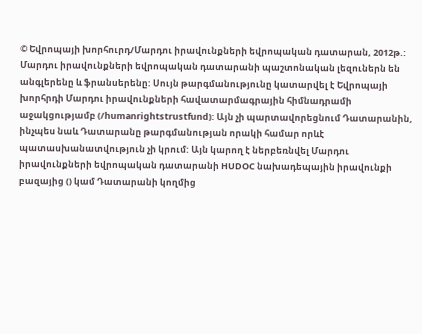© Եվրոպայի խորհուրդ/Մարդու իրավունքների եվրոպական դատարան, 2012թ.:
Մարդու իրավունքների եվրոպական դատարանի պաշտոնական լեզուներն են անգլերենը և ֆրանսերենը: Սույն թարգմանությունը կատարվել է Եվրոպայի խորհրդի Մարդու իրավունքների հավատարմագրային հիմնադրամի աջակցությամբ (/humanrightstrustfund): Այն չի պարտավորեցնում Դատարանին, ինչպես նաև Դատարանը թարգմանության որակի համար որևէ պատասխանատվություն չի կրում: Այն կարող է ներբեռնվել Մարդու իրավունքների եվրոպական դատարանի HUDOC նախադեպային իրավունքի բազայից () կամ Դատարանի կողմից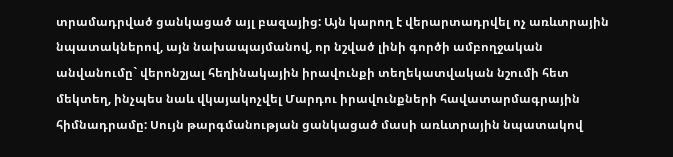տրամադրված ցանկացած այլ բազայից: Այն կարող է վերարտադրվել ոչ առևտրային նպատակներով, այն նախապայմանով, որ նշված լինի գործի ամբողջական անվանումը` վերոնշյալ հեղինակային իրավունքի տեղեկատվական նշումի հետ մեկտեղ, ինչպես նաև վկայակոչվել Մարդու իրավունքների հավատարմագրային հիմնադրամը: Սույն թարգմանության ցանկացած մասի առևտրային նպատակով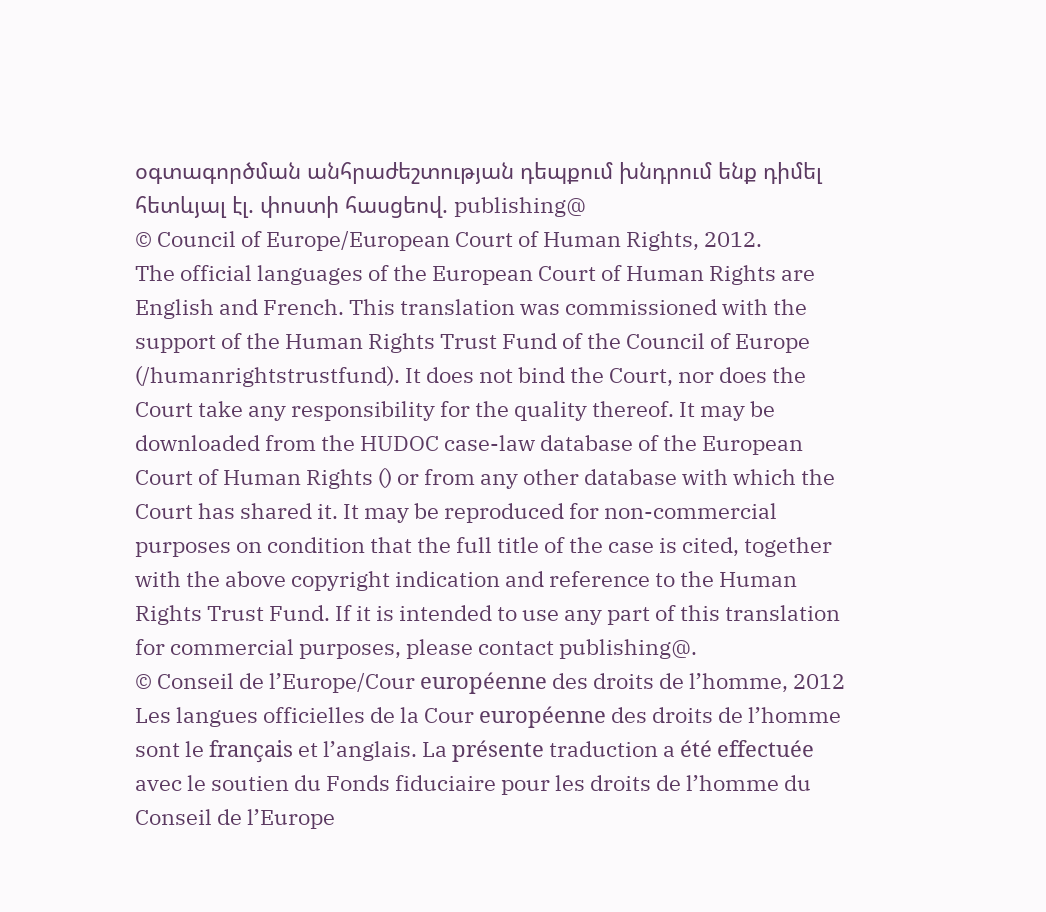օգտագործման անհրաժեշտության դեպքում խնդրում ենք դիմել հետևյալ էլ. փոստի հասցեով. publishing@
© Council of Europe/European Court of Human Rights, 2012.
The official languages of the European Court of Human Rights are English and French. This translation was commissioned with the support of the Human Rights Trust Fund of the Council of Europe (/humanrightstrustfund). It does not bind the Court, nor does the Court take any responsibility for the quality thereof. It may be downloaded from the HUDOC case-law database of the European Court of Human Rights () or from any other database with which the Court has shared it. It may be reproduced for non-commercial purposes on condition that the full title of the case is cited, together with the above copyright indication and reference to the Human Rights Trust Fund. If it is intended to use any part of this translation for commercial purposes, please contact publishing@.
© Conseil de l’Europe/Cour européenne des droits de l’homme, 2012
Les langues officielles de la Cour européenne des droits de l’homme sont le français et l’anglais. La présente traduction a été effectuée avec le soutien du Fonds fiduciaire pour les droits de l’homme du Conseil de l’Europe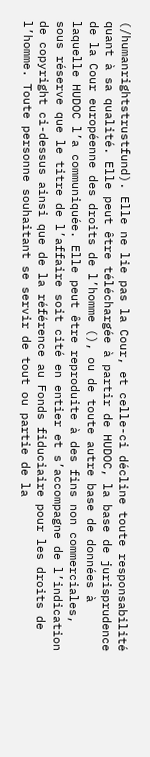(/humanrightstrustfund). Elle ne lie pas la Cour, et celle-ci décline toute responsabilité quant à sa qualité. Elle peut être téléchargée à partir de HUDOC, la base de jurisprudence de la Cour européenne des droits de l’homme (), ou de toute autre base de données à laquelle HUDOC l’a communiquée. Elle peut être reproduite à des fins non commerciales, sous réserve que le titre de l’affaire soit cité en entier et s’accompagne de l’indication de copyright ci-dessus ainsi que de la référence au Fonds fiduciaire pour les droits de l’homme. Toute personne souhaitant se servir de tout ou partie de la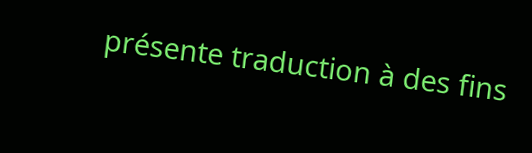présente traduction à des fins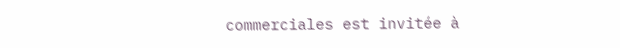commerciales est invitée à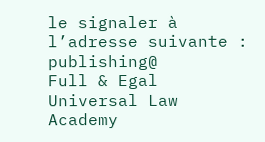le signaler à l’adresse suivante : publishing@
Full & Egal Universal Law Academy